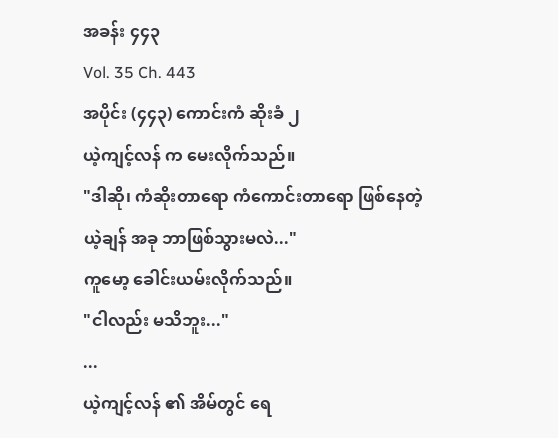အခန်း ၄၄၃
Vol. 35 Ch. 443
အပိုင်း (၄၄၃) ကောင်းကံ ဆိုးခံ ၂
ယဲ့ကျင့်လန် က မေးလိုက်သည်။
"ဒါဆို၊ ကံဆိုးတာရော ကံကောင်းတာရော ဖြစ်နေတဲ့ ယဲ့ချန် အခု ဘာဖြစ်သွားမလဲ..."
ကူမော့ ခေါင်းယမ်းလိုက်သည်။
"ငါလည်း မသိဘူး..."
...
ယဲ့ကျင့်လန် ၏ အိမ်တွင် ရေ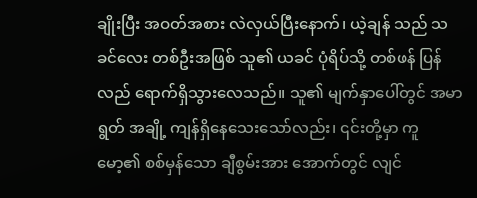ချိုးပြီး အဝတ်အစား လဲလှယ်ပြီးနောက်၊ ယဲ့ချန် သည် သခင်လေး တစ်ဦးအဖြစ် သူ၏ ယခင် ပုံရိပ်သို့ တစ်ဖန် ပြန်လည် ရောက်ရှိသွားလေသည်။ သူ၏ မျက်နှာပေါ်တွင် အမာရွတ် အချို့ ကျန်ရှိနေသေးသော်လည်း၊ ၎င်းတို့မှာ ကူမော့၏ စစ်မှန်သော ချီစွမ်းအား အောက်တွင် လျင်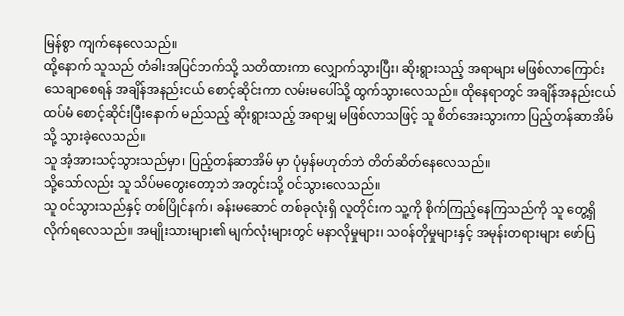မြန်စွာ ကျက်နေလေသည်။
ထို့နောက် သူသည် တံခါးအပြင်ဘက်သို့ သတိထားကာ လျှောက်သွားပြီး၊ ဆိုးရွားသည့် အရာများ မဖြစ်လာကြောင်း သေချာစေရန် အချိန်အနည်းငယ် စောင့်ဆိုင်းကာ လမ်းမပေါ်သို့ ထွက်သွားလေသည်။ ထိုနေရာတွင် အချိန်အနည်းငယ် ထပ်မံ စောင့်ဆိုင်းပြီးနောက် မည်သည့် ဆိုးရွားသည့် အရာမျှ မဖြစ်လာသဖြင့် သူ စိတ်အေးသွားကာ ပြည့်တန်ဆာအိမ် သို့ သွားခဲ့လေသည်။
သူ အံ့အားသင့်သွားသည်မှာ၊ ပြည့်တန်ဆာအိမ် မှာ ပုံမှန်မဟုတ်ဘဲ တိတ်ဆိတ်နေလေသည်။
သို့သော်လည်း သူ သိပ်မတွေးတော့ဘဲ အတွင်းသို့ ဝင်သွားလေသည်။
သူ ဝင်သွားသည်နှင့် တစ်ပြိုင်နက်၊ ခန်းမဆောင် တစ်ခုလုံးရှိ လူတိုင်းက သူ့ကို စိုက်ကြည့်နေကြသည်ကို သူ တွေ့ရှိလိုက်ရလေသည်။ အမျိုးသားများ၏ မျက်လုံးများတွင် မနာလိုမှုများ၊ သဝန်တိုမှုများနှင့် အမုန်းတရားများ ဖော်ပြ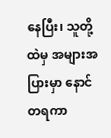နေပြီး၊ သူတို့ထဲမှ အများအပြားမှာ နောင်တရကာ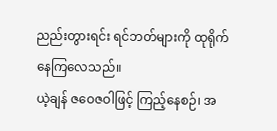ညည်းတွားရင်း ရင်ဘတ်များကို ထုရိုက်နေကြလေသည်။
ယဲ့ချန် ဇဝေဇဝါဖြင့် ကြည့်နေစဉ်၊ အ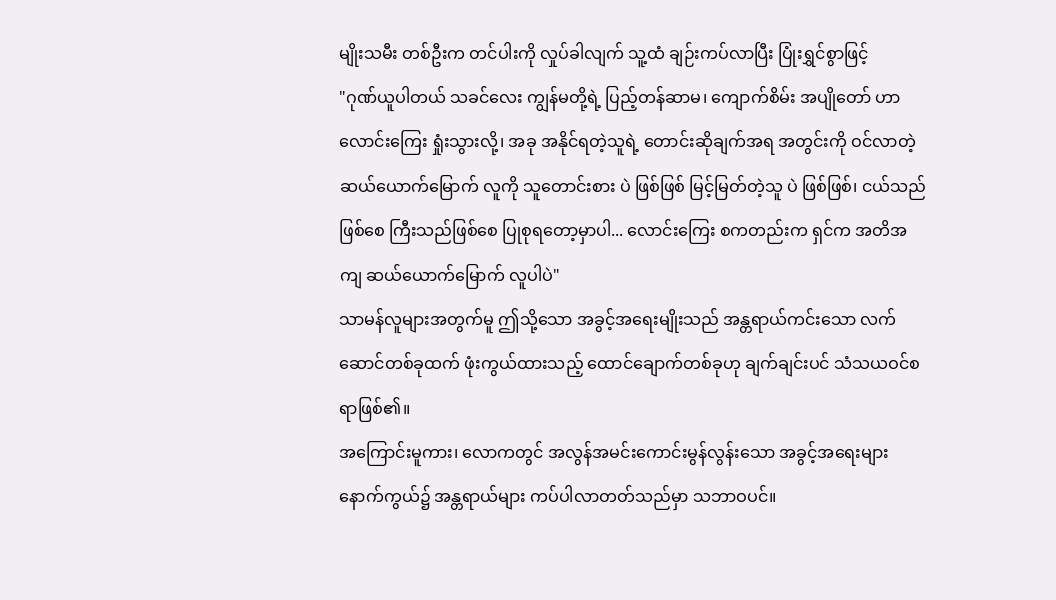မျိုးသမီး တစ်ဦးက တင်ပါးကို လှုပ်ခါလျက် သူ့ထံ ချဉ်းကပ်လာပြီး ပြုံးရွှင်စွာဖြင့်
"ဂုဏ်ယူပါတယ် သခင်လေး ကျွန်မတို့ရဲ့ ပြည့်တန်ဆာမ၊ ကျောက်စိမ်း အပျိုတော် ဟာ လောင်းကြေး ရှုံးသွားလို့၊ အခု အနိုင်ရတဲ့သူရဲ့ တောင်းဆိုချက်အရ အတွင်းကို ဝင်လာတဲ့ ဆယ်ယောက်မြောက် လူကို သူတောင်းစား ပဲ ဖြစ်ဖြစ် မြင့်မြတ်တဲ့သူ ပဲ ဖြစ်ဖြစ်၊ ငယ်သည်ဖြစ်စေ ကြီးသည်ဖြစ်စေ ပြုစုရတော့မှာပါ... လောင်းကြေး စကတည်းက ရှင်က အတိအကျ ဆယ်ယောက်မြောက် လူပါပဲ"
သာမန်လူများအတွက်မူ ဤသို့သော အခွင့်အရေးမျိုးသည် အန္တရာယ်ကင်းသော လက်ဆောင်တစ်ခုထက် ဖုံးကွယ်ထားသည့် ထောင်ချောက်တစ်ခုဟု ချက်ချင်းပင် သံသယဝင်စရာဖြစ်၏။
အကြောင်းမူကား၊ လောကတွင် အလွန်အမင်းကောင်းမွန်လွန်းသော အခွင့်အရေးများနောက်ကွယ်၌ အန္တရာယ်များ ကပ်ပါလာတတ်သည်မှာ သဘာဝပင်။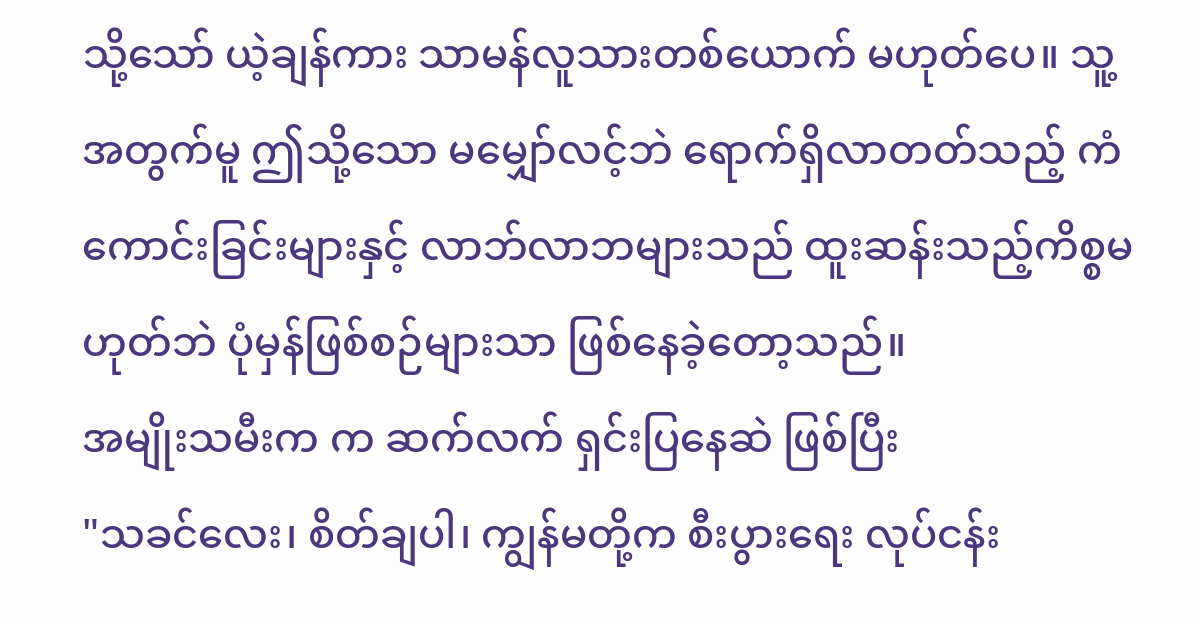သို့သော် ယဲ့ချန်ကား သာမန်လူသားတစ်ယောက် မဟုတ်ပေ။ သူ့အတွက်မူ ဤသို့သော မမျှော်လင့်ဘဲ ရောက်ရှိလာတတ်သည့် ကံကောင်းခြင်းများနှင့် လာဘ်လာဘများသည် ထူးဆန်းသည့်ကိစ္စမဟုတ်ဘဲ ပုံမှန်ဖြစ်စဉ်များသာ ဖြစ်နေခဲ့တော့သည်။
အမျိုးသမီးက က ဆက်လက် ရှင်းပြနေဆဲ ဖြစ်ပြီး
"သခင်လေး၊ စိတ်ချပါ၊ ကျွန်မတို့က စီးပွားရေး လုပ်ငန်း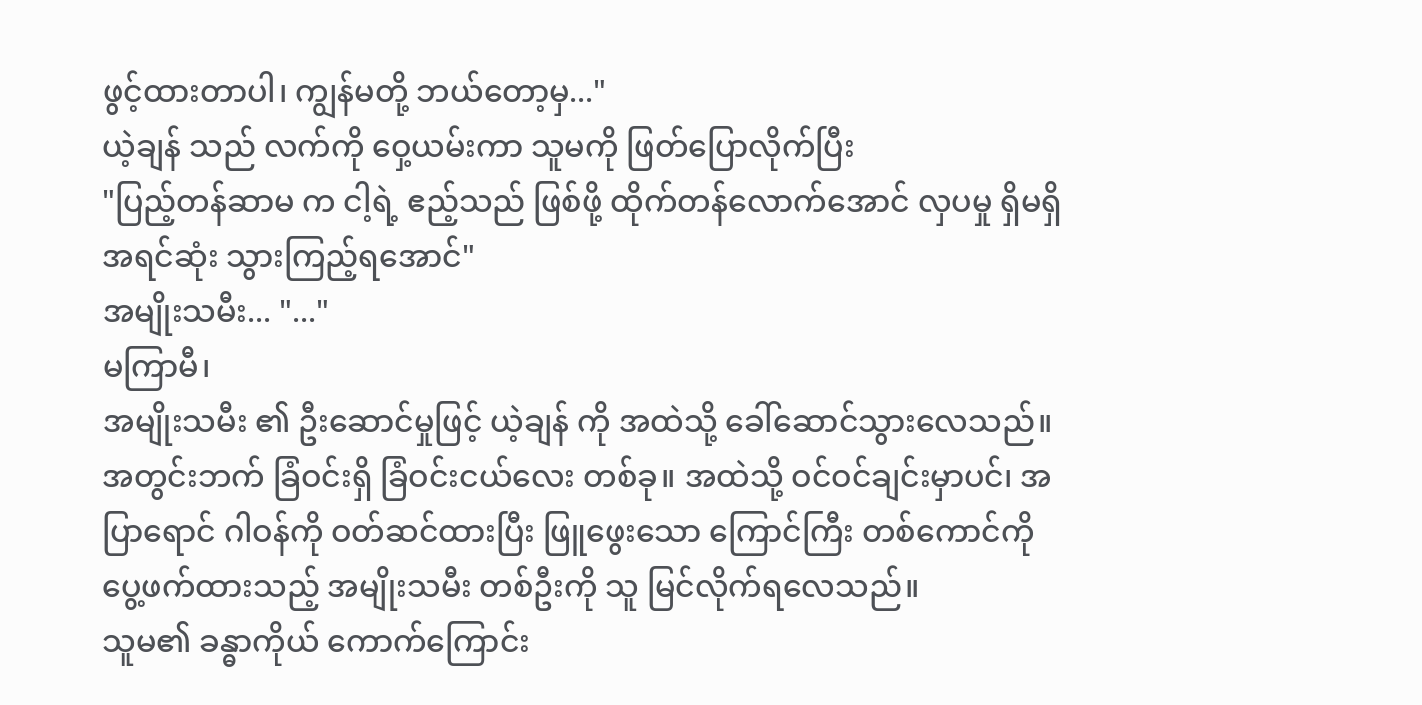ဖွင့်ထားတာပါ၊ ကျွန်မတို့ ဘယ်တော့မှ..."
ယဲ့ချန် သည် လက်ကို ဝှေ့ယမ်းကာ သူမကို ဖြတ်ပြောလိုက်ပြီး
"ပြည့်တန်ဆာမ က ငါ့ရဲ့ ဧည့်သည် ဖြစ်ဖို့ ထိုက်တန်လောက်အောင် လှပမှု ရှိမရှိ အရင်ဆုံး သွားကြည့်ရအောင်"
အမျိုးသမီး... "..."
မကြာမီ၊
အမျိုးသမီး ၏ ဦးဆောင်မှုဖြင့် ယဲ့ချန် ကို အထဲသို့ ခေါ်ဆောင်သွားလေသည်။ အတွင်းဘက် ခြံဝင်းရှိ ခြံဝင်းငယ်လေး တစ်ခု။ အထဲသို့ ဝင်ဝင်ချင်းမှာပင်၊ အပြာရောင် ဂါဝန်ကို ဝတ်ဆင်ထားပြီး ဖြူဖွေးသော ကြောင်ကြီး တစ်ကောင်ကို ပွေ့ဖက်ထားသည့် အမျိုးသမီး တစ်ဦးကို သူ မြင်လိုက်ရလေသည်။
သူမ၏ ခန္ဓာကိုယ် ကောက်ကြောင်း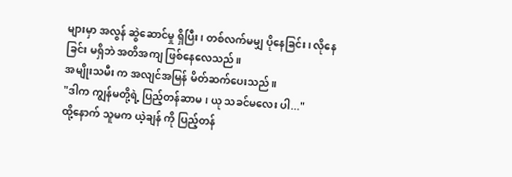များမှာ အလွန် ဆွဲဆောင်မှု ရှိပြီး၊ တစ်လက်မမျှ ပိုနေခြင်း၊ လိုနေခြင်း မရှိဘဲ အတိအကျ ဖြစ်နေလေသည်။
အမျိုးသမီး က အလျင်အမြန် မိတ်ဆက်ပေးသည်။
"ဒါက ကျွန်မတို့ရဲ့ ပြည့်တန်ဆာမ၊ ယု သခင်မလေး ပါ..."
ထို့နောက် သူမက ယဲ့ချန် ကို ပြည့်တန်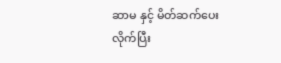ဆာမ နှင့် မိတ်ဆက်ပေးလိုက်ပြီး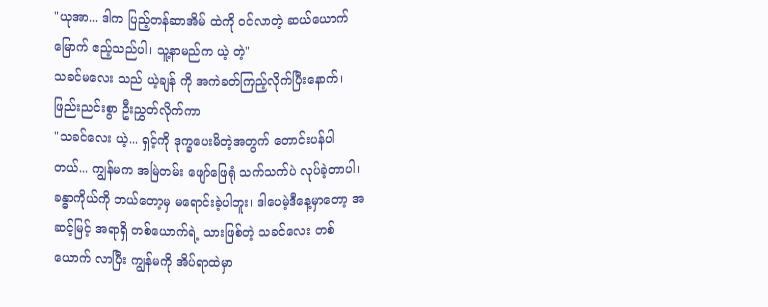"ယုအာ... ဒါက ပြည့်တန်ဆာအိမ် ထဲကို ဝင်လာတဲ့ ဆယ်ယောက်မြောက် ဧည့်သည်ပါ၊ သူ့နာမည်က ယဲ့ တဲ့"
သခင်မလေး သည် ယဲ့ချန် ကို အကဲခတ်ကြည့်လိုက်ပြီးနောက်၊ ဖြည်းညင်းစွာ ဦးညွှတ်လိုက်ကာ
"သခင်လေး ယဲ့... ရှင့်ကို ဒုက္ခပေးမိတဲ့အတွက် တောင်းပန်ပါတယ်... ကျွန်မက အမြဲတမ်း ဖျော်ဖြေရုံ သက်သက်ပဲ လုပ်ခဲ့တာပါ၊ ခန္ဓာကိုယ်ကို ဘယ်တော့မှ မရောင်းခဲ့ပါဘူး၊ ဒါပေမဲ့ဒီနေ့မှာတော့ အဆင့်မြင့် အရာရှိ တစ်ယောက်ရဲ့ သားဖြစ်တဲ့ သခင်လေး တစ်ယောက် လာပြီး ကျွန်မကို အိပ်ရာထဲမှာ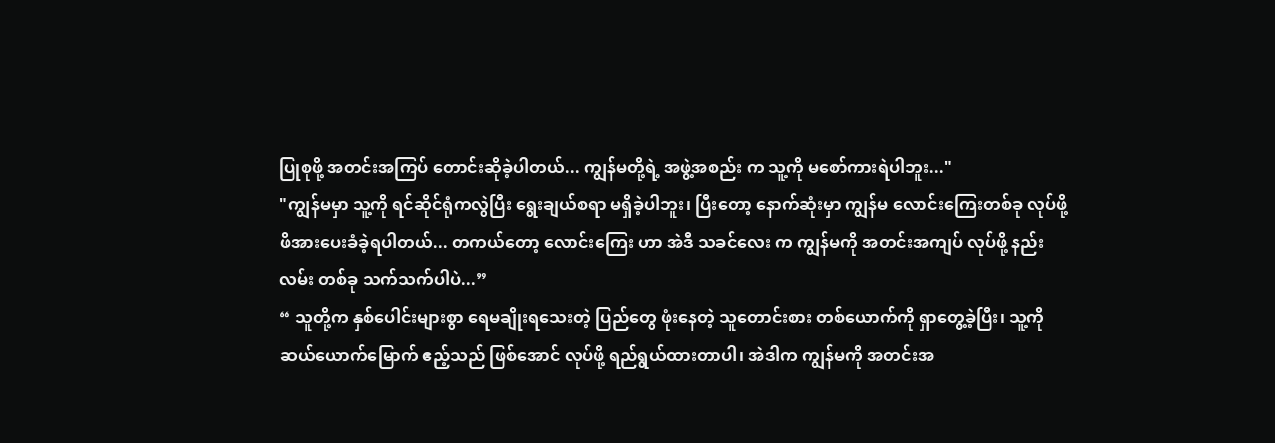ပြုစုဖို့ အတင်းအကြပ် တောင်းဆိုခဲ့ပါတယ်... ကျွန်မတို့ရဲ့ အဖွဲ့အစည်း က သူ့ကို မစော်ကားရဲပါဘူး..."
"ကျွန်မမှာ သူ့ကို ရင်ဆိုင်ရုံကလွဲပြီး ရွေးချယ်စရာ မရှိခဲ့ပါဘူး၊ ပြီးတော့ နောက်ဆုံးမှာ ကျွန်မ လောင်းကြေးတစ်ခု လုပ်ဖို့ ဖိအားပေးခံခဲ့ရပါတယ်... တကယ်တော့ လောင်းကြေး ဟာ အဲဒီ သခင်လေး က ကျွန်မကို အတင်းအကျပ် လုပ်ဖို့ နည်းလမ်း တစ်ခု သက်သက်ပါပဲ...”
“ သူတို့က နှစ်ပေါင်းများစွာ ရေမချိုးရသေးတဲ့ ပြည်တွေ ဖုံးနေတဲ့ သူတောင်းစား တစ်ယောက်ကို ရှာတွေ့ခဲ့ပြီး၊ သူ့ကို ဆယ်ယောက်မြောက် ဧည့်သည် ဖြစ်အောင် လုပ်ဖို့ ရည်ရွယ်ထားတာပါ၊ အဲဒါက ကျွန်မကို အတင်းအ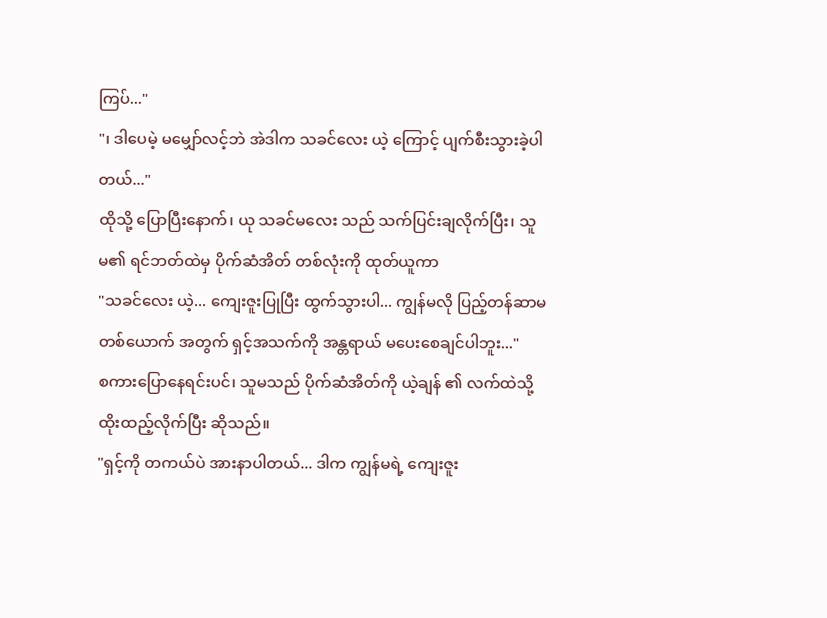ကြပ်..."
"၊ ဒါပေမဲ့ မမျှော်လင့်ဘဲ အဲဒါက သခင်လေး ယဲ့ ကြောင့် ပျက်စီးသွားခဲ့ပါတယ်..."
ထိုသို့ ပြောပြီးနောက်၊ ယု သခင်မလေး သည် သက်ပြင်းချလိုက်ပြီး၊ သူမ၏ ရင်ဘတ်ထဲမှ ပိုက်ဆံအိတ် တစ်လုံးကို ထုတ်ယူကာ
"သခင်လေး ယဲ့... ကျေးဇူးပြုပြီး ထွက်သွားပါ... ကျွန်မလို ပြည့်တန်ဆာမ တစ်ယောက် အတွက် ရှင့်အသက်ကို အန္တရာယ် မပေးစေချင်ပါဘူး..."
စကားပြောနေရင်းပင်၊ သူမသည် ပိုက်ဆံအိတ်ကို ယဲ့ချန် ၏ လက်ထဲသို့ ထိုးထည့်လိုက်ပြီး ဆိုသည်။
"ရှင့်ကို တကယ်ပဲ အားနာပါတယ်... ဒါက ကျွန်မရဲ့ ကျေးဇူး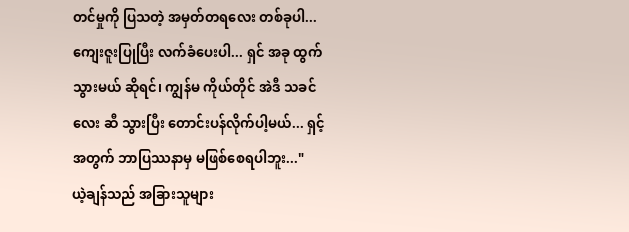တင်မှုကို ပြသတဲ့ အမှတ်တရလေး တစ်ခုပါ... ကျေးဇူးပြုပြီး လက်ခံပေးပါ... ရှင် အခု ထွက်သွားမယ် ဆိုရင်၊ ကျွန်မ ကိုယ်တိုင် အဲဒီ သခင်လေး ဆီ သွားပြီး တောင်းပန်လိုက်ပါ့မယ်... ရှင့်အတွက် ဘာပြဿနာမှ မဖြစ်စေရပါဘူး..."
ယဲ့ချန်သည် အခြားသူများ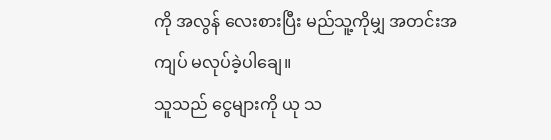ကို အလွန် လေးစားပြီး မည်သူ့ကိုမျှ အတင်းအကျပ် မလုပ်ခဲ့ပါချေ။
သူသည် ငွေများကို ယု သ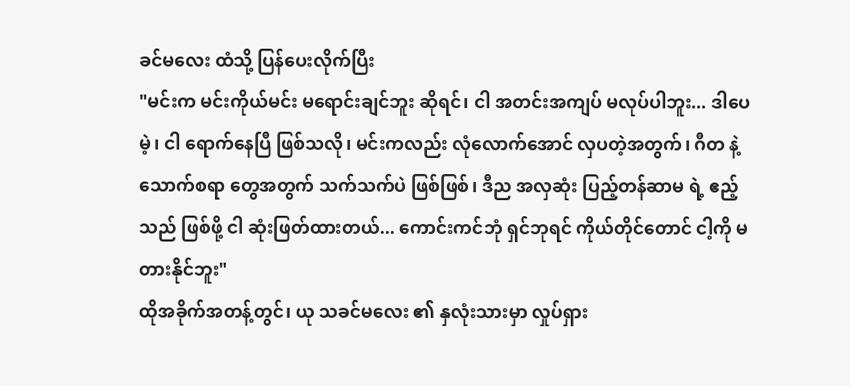ခင်မလေး ထံသို့ ပြန်ပေးလိုက်ပြီး
"မင်းက မင်းကိုယ်မင်း မရောင်းချင်ဘူး ဆိုရင်၊ ငါ အတင်းအကျပ် မလုပ်ပါဘူး... ဒါပေမဲ့၊ ငါ ရောက်နေပြီ ဖြစ်သလို၊ မင်းကလည်း လုံလောက်အောင် လှပတဲ့အတွက်၊ ဂီတ နဲ့ သောက်စရာ တွေအတွက် သက်သက်ပဲ ဖြစ်ဖြစ်၊ ဒီည အလှဆုံး ပြည့်တန်ဆာမ ရဲ့ ဧည့်သည် ဖြစ်ဖို့ ငါ ဆုံးဖြတ်ထားတယ်... ကောင်းကင်ဘုံ ရှင်ဘုရင် ကိုယ်တိုင်တောင် ငါ့ကို မတားနိုင်ဘူး"
ထိုအခိုက်အတန့်တွင်၊ ယု သခင်မလေး ၏ နှလုံးသားမှာ လှုပ်ရှား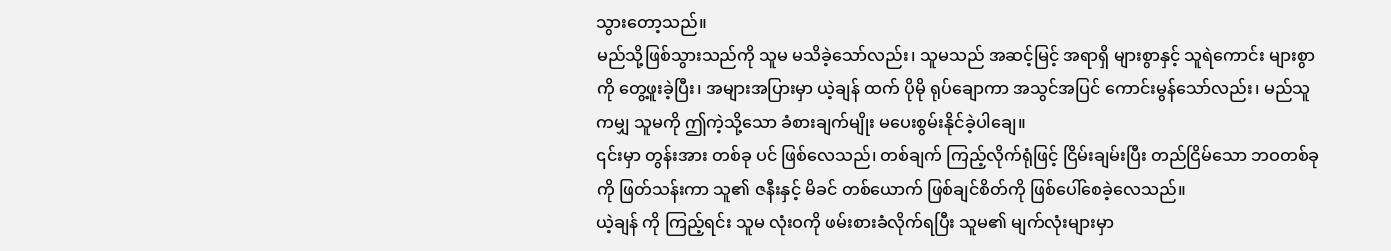သွားတော့သည်။
မည်သို့ဖြစ်သွားသည်ကို သူမ မသိခဲ့သော်လည်း၊ သူမသည် အဆင့်မြင့် အရာရှိ များစွာနှင့် သူရဲကောင်း များစွာကို တွေ့ဖူးခဲ့ပြီး၊ အများအပြားမှာ ယဲ့ချန် ထက် ပိုမို ရုပ်ချောကာ အသွင်အပြင် ကောင်းမွန်သော်လည်း၊ မည်သူကမျှ သူမကို ဤကဲ့သို့သော ခံစားချက်မျိုး မပေးစွမ်းနိုင်ခဲ့ပါချေ။
၎င်းမှာ တွန်းအား တစ်ခု ပင် ဖြစ်လေသည်၊ တစ်ချက် ကြည့်လိုက်ရုံဖြင့် ငြိမ်းချမ်းပြီး တည်ငြိမ်သော ဘဝတစ်ခုကို ဖြတ်သန်းကာ သူ၏ ဇနီးနှင့် မိခင် တစ်ယောက် ဖြစ်ချင်စိတ်ကို ဖြစ်ပေါ်စေခဲ့လေသည်။
ယဲ့ချန် ကို ကြည့်ရင်း သူမ လုံးဝကို ဖမ်းစားခံလိုက်ရပြီး သူမ၏ မျက်လုံးများမှာ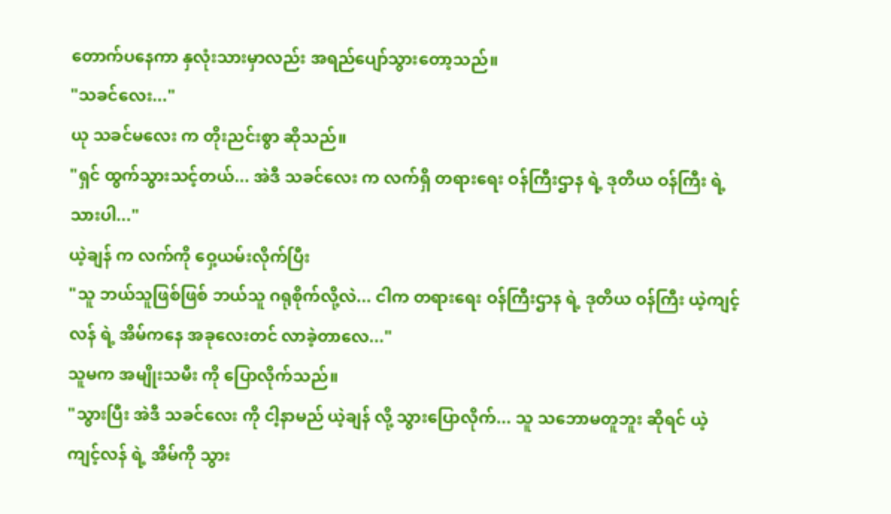တောက်ပနေကာ နှလုံးသားမှာလည်း အရည်ပျော်သွားတော့သည်။
"သခင်လေး..."
ယု သခင်မလေး က တိုးညင်းစွာ ဆိုသည်။
"ရှင် ထွက်သွားသင့်တယ်... အဲဒီ သခင်လေး က လက်ရှိ တရားရေး ဝန်ကြီးဌာန ရဲ့ ဒုတိယ ဝန်ကြီး ရဲ့ သားပါ..."
ယဲ့ချန် က လက်ကို ဝှေ့ယမ်းလိုက်ပြီး
"သူ ဘယ်သူဖြစ်ဖြစ် ဘယ်သူ ဂရုစိုက်လို့လဲ... ငါက တရားရေး ဝန်ကြီးဌာန ရဲ့ ဒုတိယ ဝန်ကြီး ယဲ့ကျင့်လန် ရဲ့ အိမ်ကနေ အခုလေးတင် လာခဲ့တာလေ..."
သူမက အမျိုးသမီး ကို ပြောလိုက်သည်။
"သွားပြီး အဲဒီ သခင်လေး ကို ငါ့နာမည် ယဲ့ချန် လို့ သွားပြောလိုက်... သူ သဘောမတူဘူး ဆိုရင် ယဲ့ကျင့်လန် ရဲ့ အိမ်ကို သွား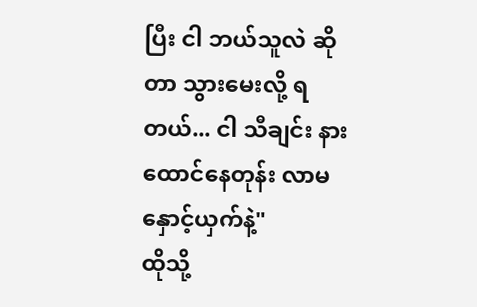ပြီး ငါ ဘယ်သူလဲ ဆိုတာ သွားမေးလို့ ရတယ်... ငါ သီချင်း နားထောင်နေတုန်း လာမနှောင့်ယှက်နဲ့"
ထိုသို့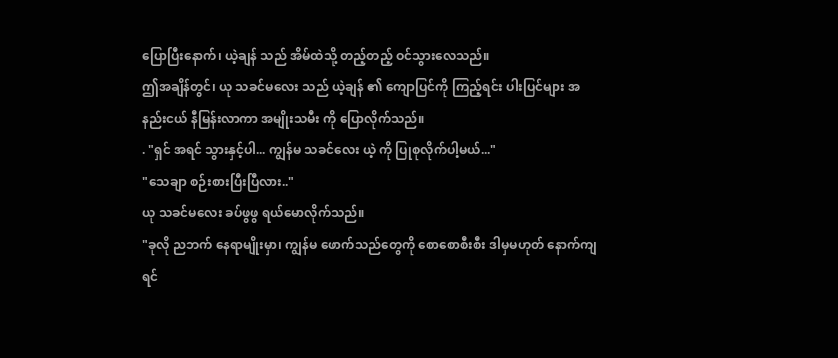ပြောပြီးနောက်၊ ယဲ့ချန် သည် အိမ်ထဲသို့ တည့်တည့် ဝင်သွားလေသည်။
ဤအချိန်တွင်၊ ယု သခင်မလေး သည် ယဲ့ချန် ၏ ကျောပြင်ကို ကြည့်ရင်း ပါးပြင်များ အနည်းငယ် နီမြန်းလာကာ အမျိုးသမီး ကို ပြောလိုက်သည်။
. "ရှင် အရင် သွားနှင့်ပါ... ကျွန်မ သခင်လေး ယဲ့ ကို ပြုစုလိုက်ပါ့မယ်..."
"သေချာ စဉ်းစားပြီးပြီလား.."
ယု သခင်မလေး ခပ်ဖွဖွ ရယ်မောလိုက်သည်။
"ခုလို ညဘက် နေရာမျိုးမှာ၊ ကျွန်မ ဖောက်သည်တွေကို စောစောစီးစီး ဒါမှမဟုတ် နောက်ကျရင်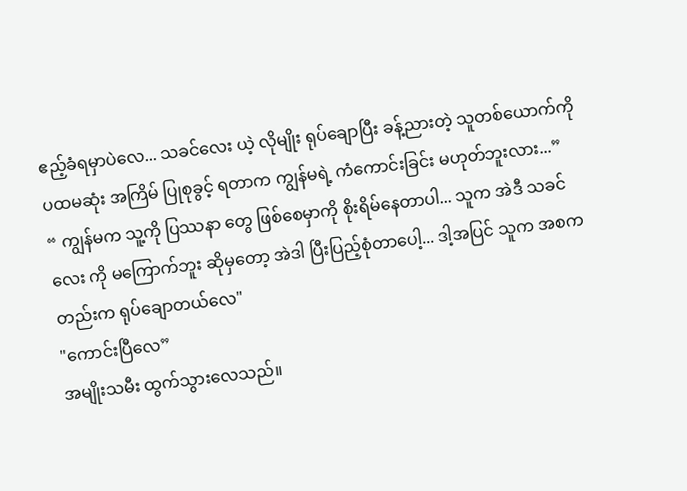ဧည့်ခံရမှာပဲလေ... သခင်လေး ယဲ့ လိုမျိုး ရုပ်ချောပြီး ခန့်ညားတဲ့ သူတစ်ယောက်ကို ပထမဆုံး အကြိမ် ပြုစုခွင့် ရတာက ကျွန်မရဲ့ ကံကောင်းခြင်း မဟုတ်ဘူးလား...”
“ ကျွန်မက သူ့ကို ပြဿနာ တွေ ဖြစ်စေမှာကို စိုးရိမ်နေတာပါ... သူက အဲဒီ သခင်လေး ကို မကြောက်ဘူး ဆိုမှတော့ အဲဒါ ပြီးပြည့်စုံတာပေါ့... ဒါ့အပြင် သူက အစကတည်းက ရုပ်ချောတယ်လေ"
"ကောင်းပြီလေ”
အမျိုးသမီး ထွက်သွားလေသည်။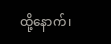ထို့နောက်၊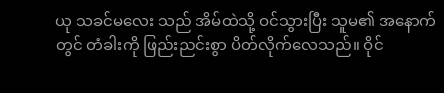ယု သခင်မလေး သည် အိမ်ထဲသို့ ဝင်သွားပြီး သူမ၏ အနောက်တွင် တံခါးကို ဖြည်းညင်းစွာ ပိတ်လိုက်လေသည်။ ဝိုင်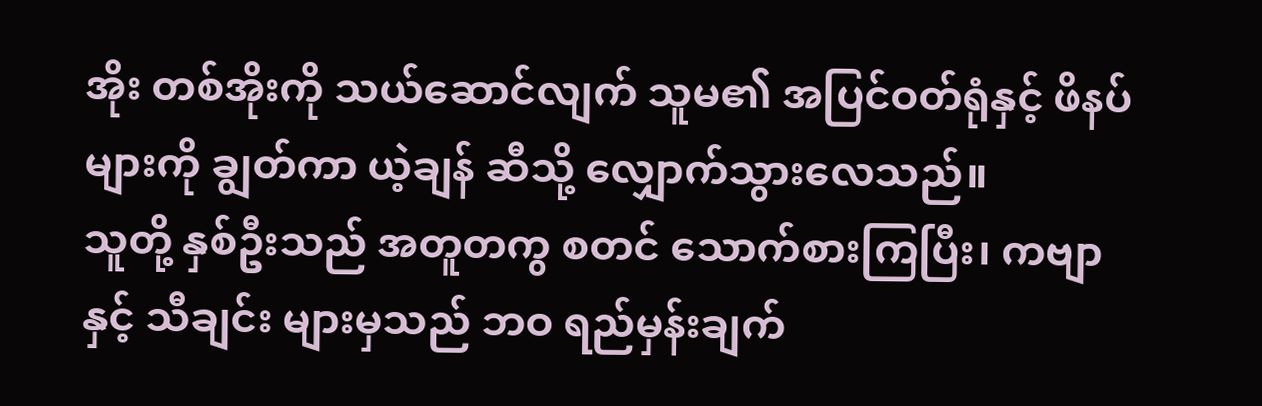အိုး တစ်အိုးကို သယ်ဆောင်လျက် သူမ၏ အပြင်ဝတ်ရုံနှင့် ဖိနပ်များကို ချွတ်ကာ ယဲ့ချန် ဆီသို့ လျှောက်သွားလေသည်။
သူတို့ နှစ်ဦးသည် အတူတကွ စတင် သောက်စားကြပြီး၊ ကဗျာ နှင့် သီချင်း များမှသည် ဘဝ ရည်မှန်းချက်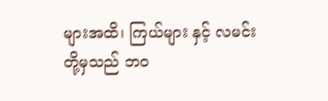များအထိ၊ ကြယ်များ နှင့် လမင်း တို့မှသည် ဘဝ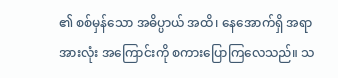၏ စစ်မှန်သော အဓိပ္ပာယ် အထိ၊ နေအောက်ရှိ အရာအားလုံး အကြောင်းကို စကားပြောကြလေသည်။ သ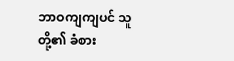ဘာဝကျကျပင် သူတို့၏ ခံစား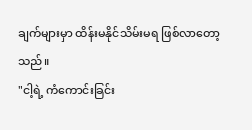ချက်များမှာ ထိန်းမနိုင်သိမ်းမရ ဖြစ်လာတော့သည်။
"ငါ့ရဲ့ ကံကောင်းခြင်း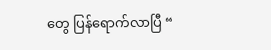တွေ ပြန်ရောက်လာပြီ “